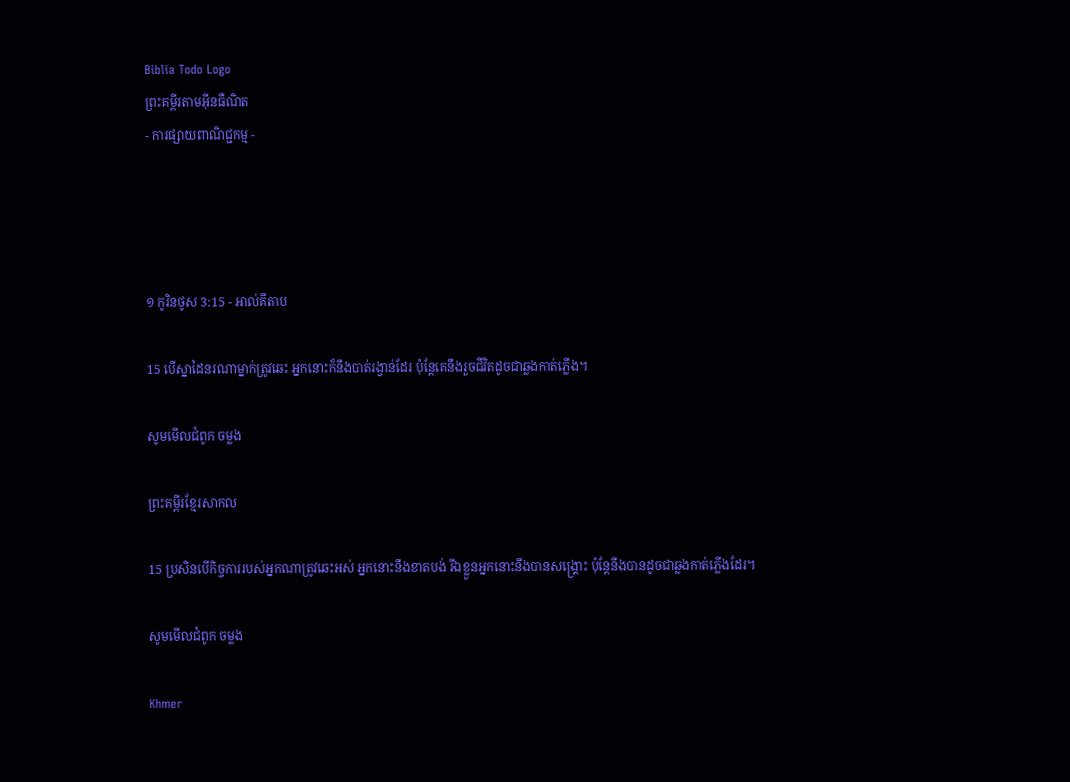Biblia Todo Logo
ព្រះគម្ពីរតាមអ៊ីនធឺណិត
- ការផ្សាយពាណិជ្ជកម្ម -




១ កូរិន‌ថូស 3:15 - អាល់គីតាប

15 បើស្នាដៃនរណាម្នាក់ត្រូវឆេះ អ្នកនោះក៏នឹងបាត់រង្វាន់ដែរ ប៉ុន្ដែគេនឹងរួចជីវិតដូចជាឆ្លងកាត់ភ្លើង។

សូមមើលជំពូក ចម្លង

ព្រះគម្ពីរខ្មែរសាកល

15 ប្រសិនបើកិច្ចការរបស់អ្នកណាត្រូវឆេះអស់ អ្នកនោះនឹងខាតបង់ រីឯខ្លួនអ្នកនោះនឹងបានសង្គ្រោះ ប៉ុន្តែនឹងបានដូចជាឆ្លងកាត់ភ្លើងដែរ។

សូមមើលជំពូក ចម្លង

Khmer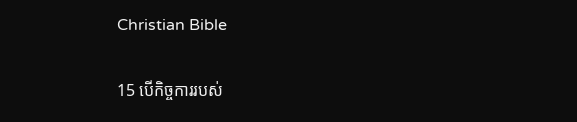Christian Bible

15 បើកិច្ចការរបស់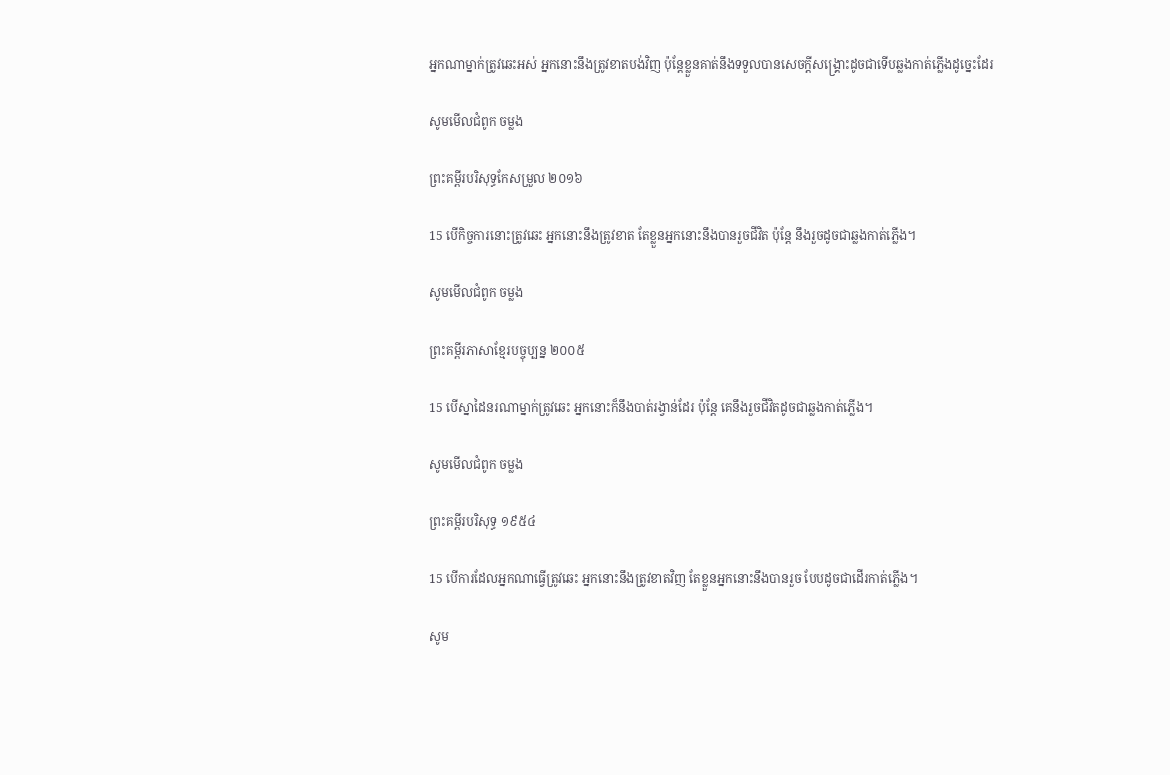អ្នកណាម្នាក់ត្រូវឆេះអស់ អ្នកនោះនឹងត្រូវខាតបង់វិញ ប៉ុន្ដែខ្លួនគាត់នឹងទទួលបានសេចក្ដីសង្គ្រោះដូចជាទើបឆ្លងកាត់ភ្លើងដូច្នេះដែរ

សូមមើលជំពូក ចម្លង

ព្រះគម្ពីរបរិសុទ្ធកែសម្រួល ២០១៦

15 បើកិច្ច‌ការនោះត្រូវឆេះ អ្នកនោះនឹងត្រូវខាត តែខ្លួនអ្នកនោះនឹងបានរួចជីវិត ប៉ុន្តែ នឹងរួចដូចជាឆ្លងកាត់ភ្លើង។

សូមមើលជំពូក ចម្លង

ព្រះគម្ពីរភាសាខ្មែរបច្ចុប្បន្ន ២០០៥

15 បើស្នាដៃនរណាម្នាក់ត្រូវឆេះ អ្នកនោះក៏នឹងបាត់រង្វាន់ដែរ ប៉ុន្តែ គេនឹងរួចជីវិតដូចជាឆ្លងកាត់ភ្លើង។

សូមមើលជំពូក ចម្លង

ព្រះគម្ពីរបរិសុទ្ធ ១៩៥៤

15 បើការដែលអ្នកណាធ្វើត្រូវឆេះ អ្នកនោះនឹងត្រូវខាតវិញ តែខ្លួនអ្នកនោះនឹងបានរួច បែបដូចជាដើរកាត់ភ្លើង។

សូម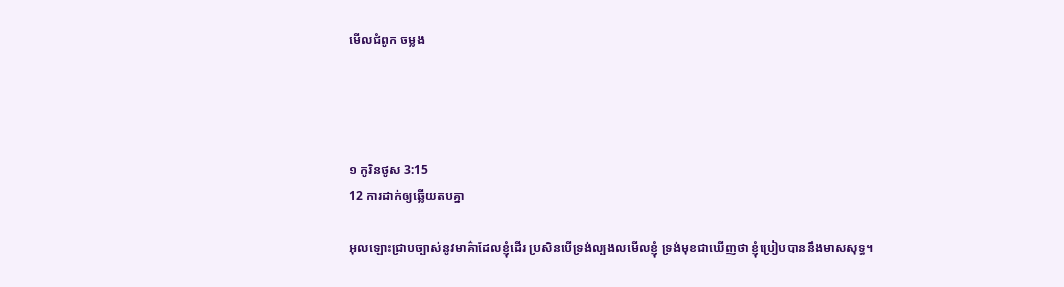មើលជំពូក ចម្លង




១ កូរិន‌ថូស 3:15
12 ការដាក់ឲ្យឆ្លើយតបគ្នា

អុលឡោះជ្រាបច្បាស់នូវមាគ៌ាដែលខ្ញុំដើរ ប្រសិនបើទ្រង់ល្បង‌លមើលខ្ញុំ ទ្រង់មុខជាឃើញថា ខ្ញុំប្រៀបបាននឹងមាសសុទ្ធ។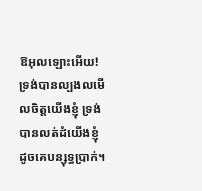ឱអុលឡោះអើយ! ទ្រង់បានល្បង‌លមើលចិត្តយើងខ្ញុំ ទ្រង់បានលត់‌ដំយើងខ្ញុំ ដូចគេបន្សុទ្ធប្រាក់។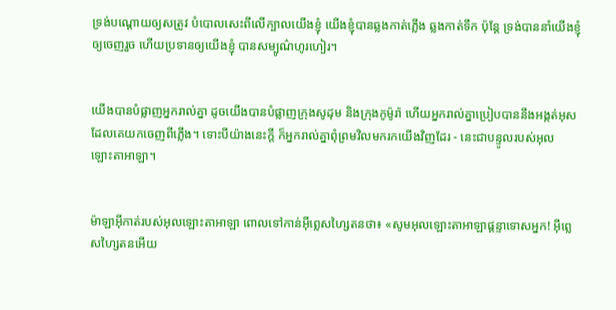ទ្រង់បណ្ដោយឲ្យសត្រូវ បំបោលសេះពីលើក្បាលយើងខ្ញុំ យើងខ្ញុំបានឆ្លងកាត់ភ្លើង ឆ្លងកាត់ទឹក ប៉ុន្តែ ទ្រង់បាននាំយើងខ្ញុំឲ្យចេញរួច ហើយប្រទានឲ្យយើងខ្ញុំ បានសម្បូណ៌ហូរ‌ហៀរ។


យើងបានបំផ្លាញអ្នករាល់គ្នា ដូចយើងបានបំផ្លាញក្រុងសូដុម និងក្រុងកូម៉ូ‌រ៉ា ហើយអ្នករាល់គ្នាប្រៀបបាននឹងអង្កត់អុស ដែលគេយកចេញពីភ្លើង។ ទោះបីយ៉ាងនេះក្ដី ក៏អ្នករាល់គ្នាពុំព្រមវិលមករកយើងវិញដែរ - នេះជាបន្ទូលរបស់អុលឡោះ‌តាអាឡា។


ម៉ាឡា‌អ៊ីកាត់របស់អុលឡោះ‌តាអាឡា ពោលទៅកាន់អ៊ីព្លេស‌ហ្សៃតនថា៖ «សូមអុលឡោះ‌តាអាឡាផ្ដន្ទាទោសអ្នក! អ៊ីព្លេស‌ហ្សៃតនអើយ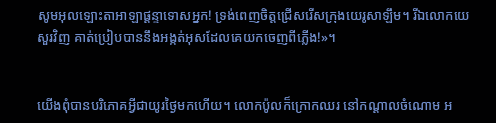សូមអុលឡោះ‌តាអាឡាផ្ដន្ទាទោសអ្នក! ទ្រង់ពេញចិត្តជ្រើសរើសក្រុងយេរូ‌សាឡឹម។ រីឯលោកយេសួរវិញ គាត់ប្រៀបបាននឹងអង្កត់អុសដែលគេយកចេញពីភ្លើង!»។


យើងពុំបានបរិភោគអ្វីជាយូរថ្ងៃមកហើយ។ លោកប៉ូលក៏ក្រោកឈរ នៅកណ្ដាលចំណោម អ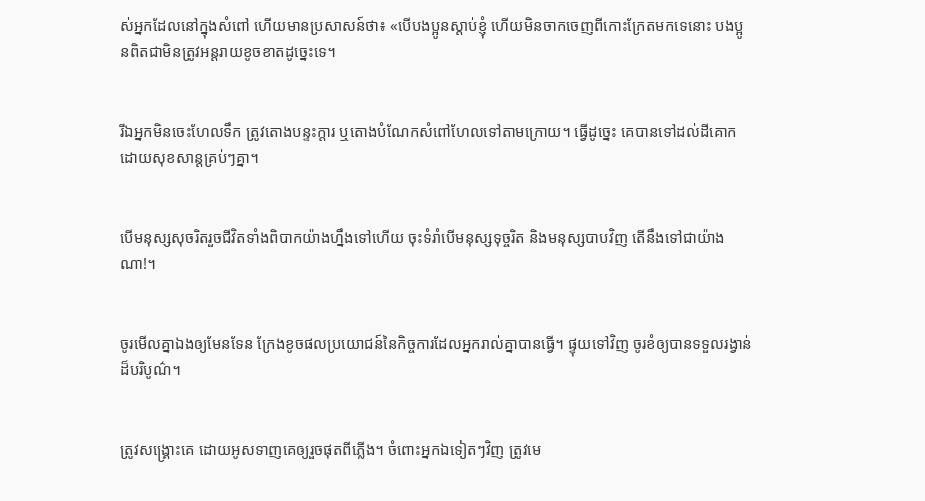ស់អ្នកដែលនៅក្នុងសំពៅ ហើយមានប្រសាសន៍ថា៖ «បើបងប្អូនស្ដាប់ខ្ញុំ ហើយមិនចាកចេញពីកោះក្រែតមកទេនោះ បងប្អូនពិតជាមិនត្រូវអន្ដរាយខូចខាតដូច្នេះទេ។


រីឯអ្នកមិនចេះហែលទឹក ត្រូវតោងបន្ទះក្ដារ ឬតោងបំណែកសំពៅហែលទៅតាមក្រោយ។ ធ្វើដូច្នេះ គេបានទៅដល់ដីគោកដោយសុខ‌សាន្ដគ្រប់ៗគ្នា។


បើមនុស្សសុចរិតរួចជីវិតទាំងពិបាកយ៉ាងហ្នឹងទៅហើយ ចុះទំរាំបើមនុស្សទុច្ចរិត និងមនុស្សបាបវិញ តើនឹងទៅជាយ៉ាងណា!។


ចូរមើលគ្នាឯងឲ្យមែនទែន ក្រែងខូចផលប្រយោជន៍នៃកិច្ចការដែលអ្នករាល់គ្នាបានធ្វើ។ ផ្ទុយទៅវិញ ចូរខំឲ្យបានទទួលរង្វាន់ដ៏បរិបូណ៌។


ត្រូវសង្គ្រោះគេ ដោយអូសទាញគេឲ្យរួចផុតពីភ្លើង។ ចំពោះអ្នកឯទៀតៗវិញ ត្រូវមេ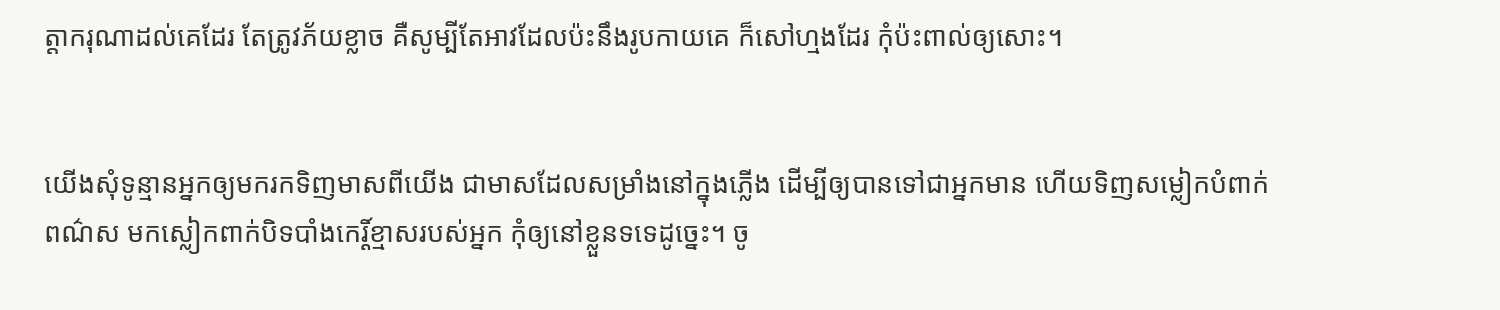ត្ដា‌ករុណាដល់គេដែរ តែត្រូវភ័យខ្លាច គឺសូម្បីតែអាវដែលប៉ះនឹងរូបកាយគេ ក៏សៅ‌ហ្មងដែរ កុំប៉ះ‌ពាល់ឲ្យសោះ។


យើងសុំទូន្មានអ្នកឲ្យមករកទិញមាសពីយើង ជាមាសដែលសម្រាំងនៅក្នុងភ្លើង ដើម្បីឲ្យបានទៅជាអ្នកមាន ហើយទិញសម្លៀក‌បំពាក់ពណ៌ស មកស្លៀកពាក់បិទ‌បាំងកេរ្ដិ៍ខ្មាសរបស់អ្នក កុំឲ្យនៅខ្លួនទទេដូច្នេះ។ ចូ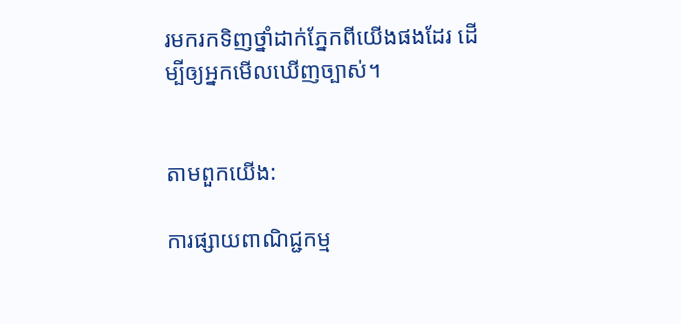រមករកទិញថ្នាំដាក់ភ្នែកពីយើងផងដែរ ដើម្បីឲ្យអ្នកមើលឃើញច្បាស់។


តាមពួកយើង:

ការផ្សាយពាណិជ្ជកម្ម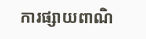ការផ្សាយពាណិ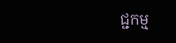ជ្ជកម្ម